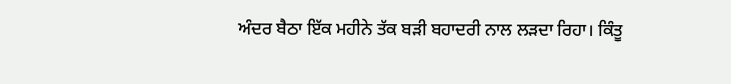ਅੰਦਰ ਬੈਠਾ ਇੱਕ ਮਹੀਨੇ ਤੱਕ ਬੜੀ ਬਹਾਦਰੀ ਨਾਲ ਲੜਦਾ ਰਿਹਾ। ਕਿੰਤੂ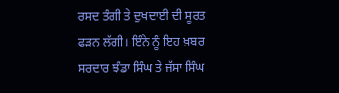ਰਸਦ ਤੰਗੀ ਤੇ ਦੁਖਦਾਈ ਦੀ ਸੂਰਤ ਫੜਨ ਲੱਗੀ। ਇੰਨੇ ਨੂੰ ਇਹ ਖ਼ਬਰ ਸਰਦਾਰ ਝੰਡਾ ਸਿੰਘ ਤੇ ਜੱਸਾ ਸਿੰਘ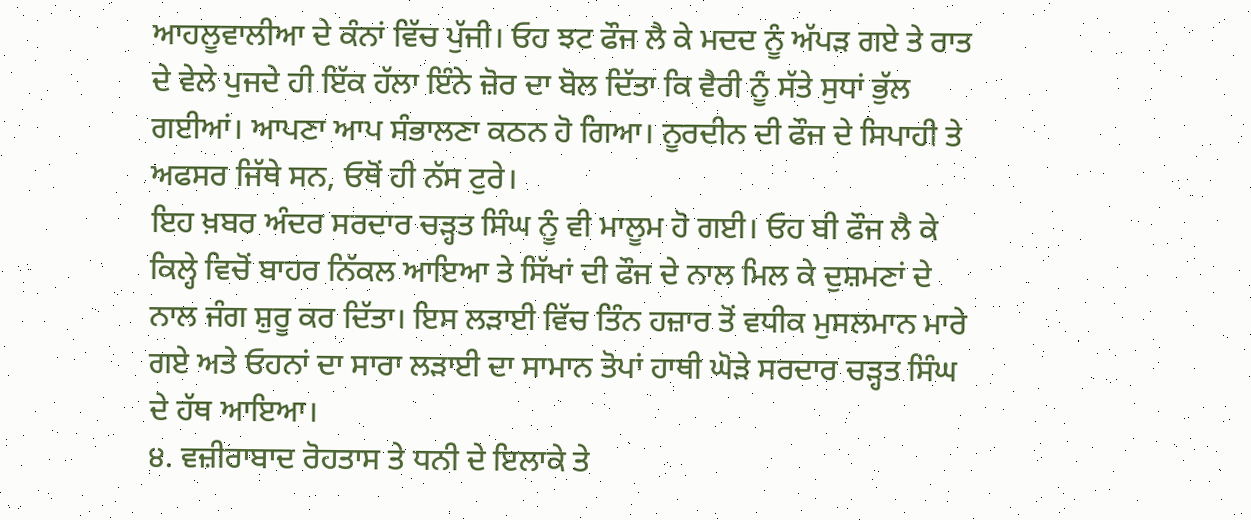ਆਹਲੂਵਾਲੀਆ ਦੇ ਕੰਨਾਂ ਵਿੱਚ ਪੁੱਜੀ। ਓਹ ਝਟ ਫੌਜ ਲੈ ਕੇ ਮਦਦ ਨੂੰ ਅੱਪੜ ਗਏ ਤੇ ਰਾਤ ਦੇ ਵੇਲੇ ਪੁਜਦੇ ਹੀ ਇੱਕ ਹੱਲਾ ਇੰਨੇ ਜ਼ੋਰ ਦਾ ਬੋਲ ਦਿੱਤਾ ਕਿ ਵੈਰੀ ਨੂੰ ਸੱਤੇ ਸੁਧਾਂ ਭੁੱਲ ਗਈਆਂ। ਆਪਣਾ ਆਪ ਸੰਭਾਲਣਾ ਕਠਨ ਹੋ ਗਿਆ। ਨੂਰਦੀਨ ਦੀ ਫੌਜ ਦੇ ਸਿਪਾਹੀ ਤੇ ਅਫਸਰ ਜਿੱਥੇ ਸਨ, ਓਥੋਂ ਹੀ ਨੱਸ ਟੁਰੇ।
ਇਹ ਖ਼ਬਰ ਅੰਦਰ ਸਰਦਾਰ ਚੜ੍ਹਤ ਸਿੰਘ ਨੂੰ ਵੀ ਮਾਲੂਮ ਹੋ ਗਈ। ਓਹ ਬੀ ਫੌਜ ਲੈ ਕੇ ਕਿਲ੍ਹੇ ਵਿਚੋਂ ਬਾਹਰ ਨਿੱਕਲ ਆਇਆ ਤੇ ਸਿੱਖਾਂ ਦੀ ਫੌਜ ਦੇ ਨਾਲ ਮਿਲ ਕੇ ਦੁਸ਼ਮਣਾਂ ਦੇ ਨਾਲ ਜੰਗ ਸ਼ੁਰੂ ਕਰ ਦਿੱਤਾ। ਇਸ ਲੜਾਈ ਵਿੱਚ ਤਿੰਨ ਹਜ਼ਾਰ ਤੋਂ ਵਧੀਕ ਮੁਸਲਮਾਨ ਮਾਰੇ ਗਏ ਅਤੇ ਓਹਨਾਂ ਦਾ ਸਾਰਾ ਲੜਾਈ ਦਾ ਸਾਮਾਨ ਤੋਪਾਂ ਹਾਥੀ ਘੋੜੇ ਸਰਦਾਰ ਚੜ੍ਹਤ ਸਿੰਘ ਦੇ ਹੱਥ ਆਇਆ।
੪. ਵਜ਼ੀਰਾਬਾਦ ਰੋਹਤਾਸ ਤੇ ਧਨੀ ਦੇ ਇਲਾਕੇ ਤੇ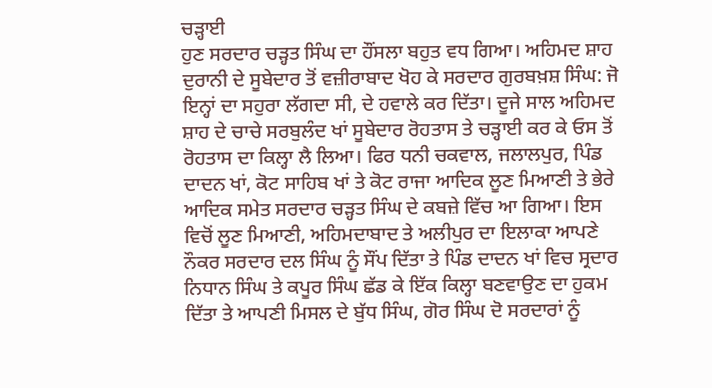ਚੜ੍ਹਾਈ
ਹੁਣ ਸਰਦਾਰ ਚੜ੍ਹਤ ਸਿੰਘ ਦਾ ਹੌਂਸਲਾ ਬਹੁਤ ਵਧ ਗਿਆ। ਅਹਿਮਦ ਸ਼ਾਹ ਦੁਰਾਨੀ ਦੇ ਸੂਬੇਦਾਰ ਤੋਂ ਵਜ਼ੀਰਾਬਾਦ ਖੋਹ ਕੇ ਸਰਦਾਰ ਗੁਰਬਖ਼ਸ਼ ਸਿੰਘ: ਜੋ ਇਨ੍ਹਾਂ ਦਾ ਸਹੁਰਾ ਲੱਗਦਾ ਸੀ, ਦੇ ਹਵਾਲੇ ਕਰ ਦਿੱਤਾ। ਦੂਜੇ ਸਾਲ ਅਹਿਮਦ ਸ਼ਾਹ ਦੇ ਚਾਚੇ ਸਰਬੁਲੰਦ ਖਾਂ ਸੂਬੇਦਾਰ ਰੋਹਤਾਸ ਤੇ ਚੜ੍ਹਾਈ ਕਰ ਕੇ ਓਸ ਤੋਂ ਰੋਹਤਾਸ ਦਾ ਕਿਲ੍ਹਾ ਲੈ ਲਿਆ। ਫਿਰ ਧਨੀ ਚਕਵਾਲ, ਜਲਾਲਪੁਰ, ਪਿੰਡ ਦਾਦਨ ਖਾਂ, ਕੋਟ ਸਾਹਿਬ ਖਾਂ ਤੇ ਕੋਟ ਰਾਜਾ ਆਦਿਕ ਲੂਣ ਮਿਆਣੀ ਤੇ ਭੇਰੇ ਆਦਿਕ ਸਮੇਤ ਸਰਦਾਰ ਚੜ੍ਹਤ ਸਿੰਘ ਦੇ ਕਬਜ਼ੇ ਵਿੱਚ ਆ ਗਿਆ। ਇਸ ਵਿਚੋਂ ਲੂਣ ਮਿਆਣੀ, ਅਹਿਮਦਾਬਾਦ ਤੇ ਅਲੀਪੁਰ ਦਾ ਇਲਾਕਾ ਆਪਣੇ ਨੌਕਰ ਸਰਦਾਰ ਦਲ ਸਿੰਘ ਨੂੰ ਸੌਂਪ ਦਿੱਤਾ ਤੇ ਪਿੰਡ ਦਾਦਨ ਖਾਂ ਵਿਚ ਸ੍ਰਦਾਰ ਨਿਧਾਨ ਸਿੰਘ ਤੇ ਕਪੂਰ ਸਿੰਘ ਛੱਡ ਕੇ ਇੱਕ ਕਿਲ੍ਹਾ ਬਣਵਾਉਣ ਦਾ ਹੁਕਮ ਦਿੱਤਾ ਤੇ ਆਪਣੀ ਮਿਸਲ ਦੇ ਬੁੱਧ ਸਿੰਘ, ਗੋਰ ਸਿੰਘ ਦੋ ਸਰਦਾਰਾਂ ਨੂੰ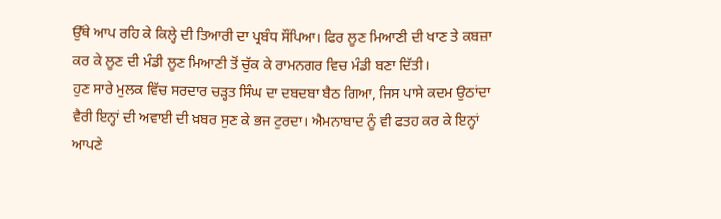ਉੱਥੇ ਆਪ ਰਹਿ ਕੇ ਕਿਲ੍ਹੇ ਦੀ ਤਿਆਰੀ ਦਾ ਪ੍ਰਬੰਧ ਸੌਂਪਿਆ। ਫਿਰ ਲੂਣ ਮਿਆਣੀ ਦੀ ਖਾਣ ਤੇ ਕਬਜ਼ਾ ਕਰ ਕੇ ਲੂਣ ਦੀ ਮੰਡੀ ਲੂਣ ਮਿਆਣੀ ਤੋਂ ਚੁੱਕ ਕੇ ਰਾਮਨਗਰ ਵਿਚ ਮੰਡੀ ਬਣਾ ਦਿੱਤੀ।
ਹੁਣ ਸਾਰੇ ਮੁਲਕ ਵਿੱਚ ਸਰਦਾਰ ਚੜ੍ਹਤ ਸਿੰਘ ਦਾ ਦਬਦਬਾ ਬੈਠ ਗਿਆ, ਜਿਸ ਪਾਸੇ ਕਦਮ ਉਠਾਂਦਾ ਵੈਰੀ ਇਨ੍ਹਾਂ ਦੀ ਅਵਾਈ ਦੀ ਖ਼ਬਰ ਸੁਣ ਕੇ ਭਜ ਟੁਰਦਾ। ਐਮਨਾਬਾਦ ਨੂੰ ਵੀ ਫਤਹ ਕਰ ਕੇ ਇਨ੍ਹਾਂ ਆਪਣੇ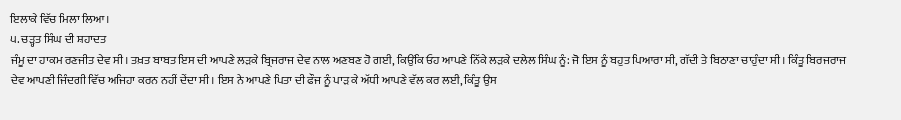ਇਲਾਕੇ ਵਿੱਚ ਮਿਲਾ ਲਿਆ।
੫. ਚੜ੍ਹਤ ਸਿੰਘ ਦੀ ਸ਼ਹਾਦਤ
ਜੰਮੂ ਦਾ ਹਾਕਮ ਰਣਜੀਤ ਦੇਵ ਸੀ। ਤਖ਼ਤ ਬਾਬਤ ਇਸ ਦੀ ਆਪਣੇ ਲੜਕੇ ਬ੍ਰਿਜਰਾਜ ਦੇਵ ਨਾਲ ਅਣਬਣ ਹੋ ਗਈ, ਕਿਉਂਕਿ ਓਹ ਆਪਣੇ ਨਿੱਕੇ ਲੜਕੇ ਦਲੇਲ ਸਿੰਘ ਨੂੰ: ਜੋ ਇਸ ਨੂੰ ਬਹੁਤ ਪਿਆਰਾ ਸੀ, ਗੱਦੀ ਤੇ ਬਿਠਾਣਾ ਚਾਹੁੰਦਾ ਸੀ। ਕਿੰਤੂ ਬਿਰਜਰਾਜ ਦੇਵ ਆਪਣੀ ਜਿੰਦਗੀ ਵਿੱਚ ਅਜਿਹਾ ਕਰਨ ਨਹੀਂ ਦੇਂਦਾ ਸੀ। ਇਸ ਨੇ ਆਪਣੇ ਪਿਤਾ ਦੀ ਫੌਜ ਨੂੰ ਪਾੜ ਕੇ ਅੱਧੀ ਆਪਣੇ ਵੱਲ ਕਰ ਲਈ, ਕਿੰਤੂ ਉਸ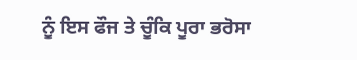ਨੂੰ ਇਸ ਫੌਜ ਤੇ ਚੂੰਕਿ ਪੂਰਾ ਭਰੋਸਾ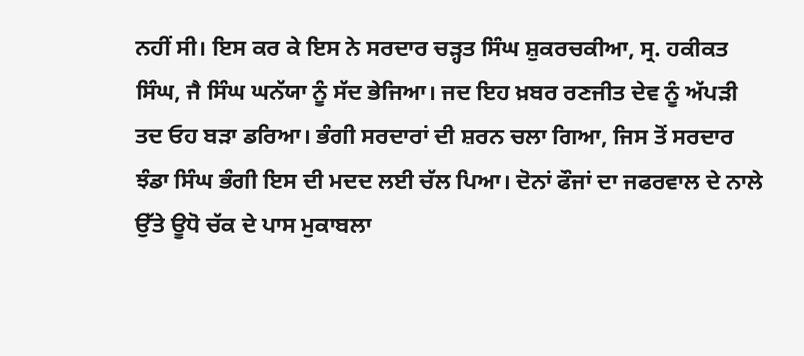ਨਹੀਂ ਸੀ। ਇਸ ਕਰ ਕੇ ਇਸ ਨੇ ਸਰਦਾਰ ਚੜ੍ਹਤ ਸਿੰਘ ਸ਼ੁਕਰਚਕੀਆ, ਸ੍ਰ. ਹਕੀਕਤ ਸਿੰਘ, ਜੈ ਸਿੰਘ ਘਨੱਯਾ ਨੂੰ ਸੱਦ ਭੇਜਿਆ। ਜਦ ਇਹ ਖ਼ਬਰ ਰਣਜੀਤ ਦੇਵ ਨੂੰ ਅੱਪੜੀ ਤਦ ਓਹ ਬੜਾ ਡਰਿਆ। ਭੰਗੀ ਸਰਦਾਰਾਂ ਦੀ ਸ਼ਰਨ ਚਲਾ ਗਿਆ, ਜਿਸ ਤੋਂ ਸਰਦਾਰ ਝੰਡਾ ਸਿੰਘ ਭੰਗੀ ਇਸ ਦੀ ਮਦਦ ਲਈ ਚੱਲ ਪਿਆ। ਦੋਨਾਂ ਫੌਜਾਂ ਦਾ ਜਫਰਵਾਲ ਦੇ ਨਾਲੇ ਉੱਤੇ ਊਧੋ ਚੱਕ ਦੇ ਪਾਸ ਮੁਕਾਬਲਾ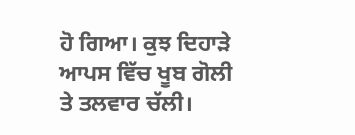ਹੋ ਗਿਆ। ਕੁਝ ਦਿਹਾੜੇ ਆਪਸ ਵਿੱਚ ਖੂਬ ਗੋਲੀ ਤੇ ਤਲਵਾਰ ਚੱਲੀ।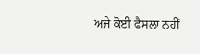ਅਜੇ ਕੋਈ ਫੈਸਲਾ ਨਹੀਂ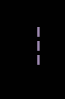---